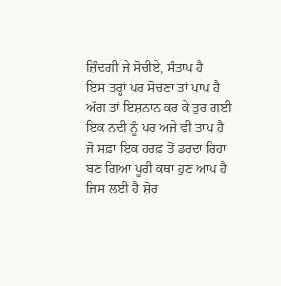ਜ਼ਿੰਦਗੀ ਜੇ ਸੋਚੀਏ, ਸੰਤਾਪ ਹੈ
ਇਸ ਤਰ੍ਹਾਂ ਪਰ ਸੋਚਣਾ ਤਾਂ ਪਾਪ ਹੈ
ਅੱਗ ਤਾਂ ਇਸ਼ਨਾਨ ਕਰ ਕੇ ਤੁਰ ਗਈ
ਇਕ ਨਦੀ ਨੂੰ ਪਰ ਅਜੇ ਵੀ ਤਾਪ ਹੈ
ਜੋ ਸਫ਼ਾ ਇਕ ਹਰਫ਼ ਤੋਂ ਡਰਦਾ ਰਿਹਾ
ਬਣ ਗਿਆ ਪੂਰੀ ਕਥਾ ਹੁਣ ਆਪ ਹੈ
ਜਿਸ ਲਈ ਹੈ ਸ਼ੋਰ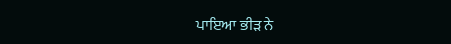ਪਾਇਆ ਭੀੜ ਨੇ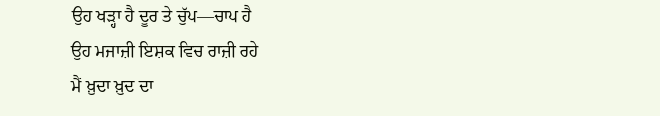ਉਹ ਖੜ੍ਹਾ ਹੈ ਦੂਰ ਤੇ ਚੁੱਪ—ਚਾਪ ਹੈ
ਉਹ ਮਜਾਜ਼ੀ ਇਸ਼ਕ ਵਿਚ ਰਾਜ਼ੀ ਰਹੇ
ਮੈਂ ਖ਼ੁਦਾ ਖ਼ੁਦ ਦਾ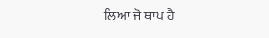ਲਿਆ ਜੋ ਥਾਪ ਹੈ